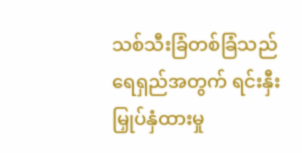သစ်သီးခြံတစ်ခြံသည် ရေရှည်အတွက် ရင်းနှီးမြှုပ်နှံထားမှု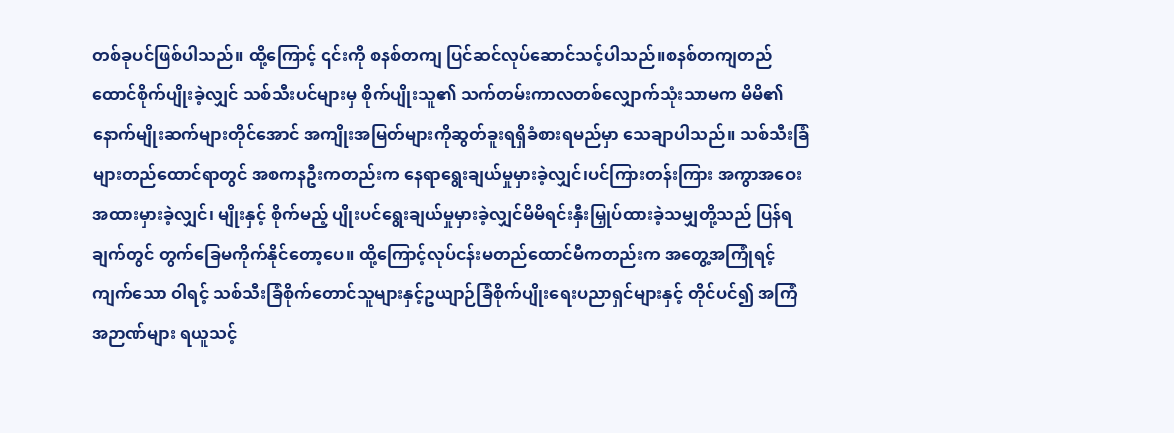တစ်ခုပင်ဖြစ်ပါသည်။ ထို့ကြောင့် ၎င်းကို စနစ်တကျ ပြင်ဆင်လုပ်ဆောင်သင့်ပါသည်။စနစ်တကျတည်ထောင်စိုက်ပျိုးခဲ့လျှင် သစ်သီးပင်များမှ စိုက်ပျိုးသူ၏ သက်တမ်းကာလတစ်လျှောက်သုံးသာမက မိမိ၏ နောက်မျိုးဆက်များတိုင်အောင် အကျိုးအမြတ်များကိုဆွတ်ခူးရရှိခံစားရမည်မှာ သေချာပါသည်။ သစ်သီးခြံများတည်ထောင်ရာတွင် အစကနဦးကတည်းက နေရာရွေးချယ်မှုမှားခဲ့လျှင်၊ပင်ကြားတန်းကြား အကွာအဝေးအထားမှားခဲ့လျှင်၊ မျိုးနှင့် စိုက်မည့် ပျိုးပင်ရွေးချယ်မှုမှားခဲ့လျှင်မိမိရင်းနှီးမြှုပ်ထားခဲ့သမျှတို့သည် ပြန်ရချက်တွင် တွက်ခြေမကိုက်နိုင်တော့ပေ။ ထို့ကြောင့်လုပ်ငန်းမတည်ထောင်မီကတည်းက အတွေ့အကြုံရင့်ကျက်သော ဝါရင့် သစ်သီးခြံစိုက်တောင်သူများနှင့်ဥယျာဉ်ခြံစိုက်ပျိုးရေးပညာရှင်များနှင့် တိုင်ပင်၍ အကြံအဉာဏ်များ ရယူသင့်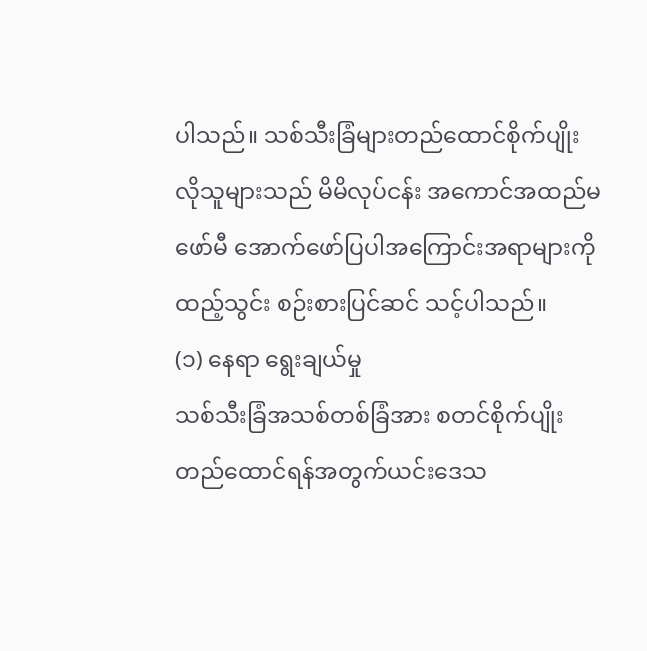ပါသည်။ သစ်သီးခြံများတည်ထောင်စိုက်ပျိုးလိုသူများသည် မိမိလုပ်ငန်း အကောင်အထည်မဖော်မီ အောက်ဖော်ပြပါအကြောင်းအရာများကိုထည့်သွင်း စဉ်းစားပြင်ဆင် သင့်ပါသည်။
(၁) နေရာ ရွေးချယ်မှု
သစ်သီးခြံအသစ်တစ်ခြံအား စတင်စိုက်ပျိုးတည်ထောင်ရန်အတွက်ယင်းဒေသ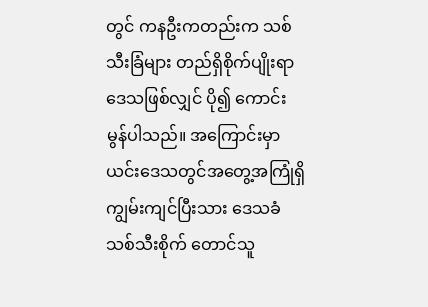တွင် ကနဦးကတည်းက သစ်သီးခြံများ တည်ရှိစိုက်ပျိုးရာဒေသဖြစ်လျှင် ပို၍ ကောင်းမွန်ပါသည်။ အကြောင်းမှာ ယင်းဒေသတွင်အတွေ့အကြုံရှိ ကျွမ်းကျင်ပြီးသား ဒေသခံသစ်သီးစိုက် တောင်သူ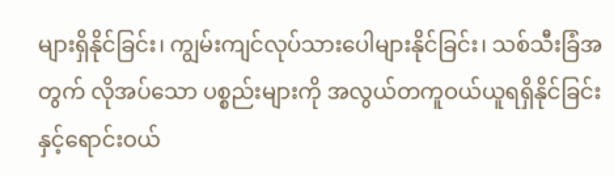များရှိနိုင်ခြင်း၊ ကျွမ်းကျင်လုပ်သားပေါများနိုင်ခြင်း၊ သစ်သီးခြံအတွက် လိုအပ်သော ပစ္စည်းများကို အလွယ်တကူဝယ်ယူရရှိနိုင်ခြင်းနှင့်ရောင်းဝယ်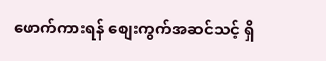ဖောက်ကားရန် စျေးကွက်အဆင်သင့် ရှိ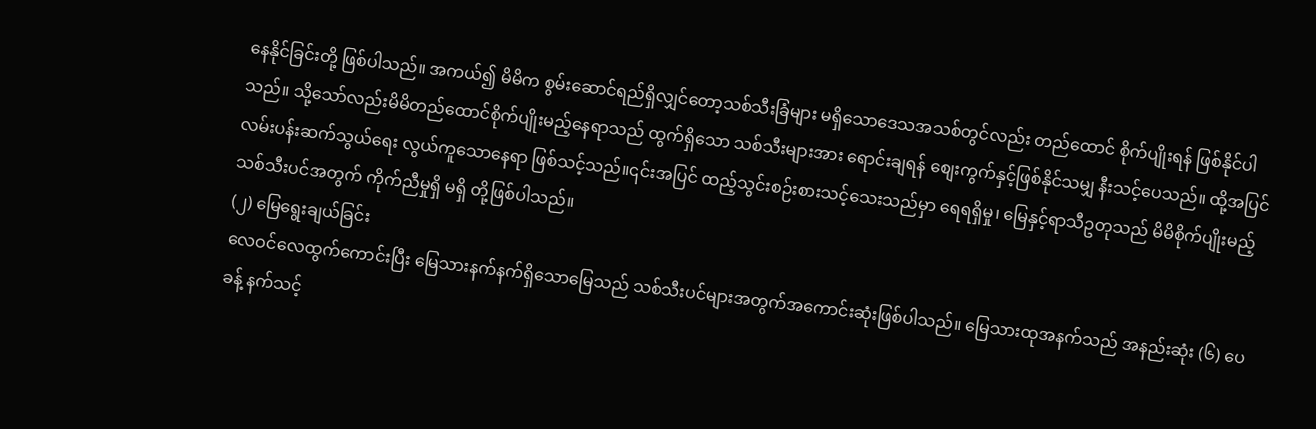နေနိုင်ခြင်းတို့ ဖြစ်ပါသည်။ အကယ်၍ မိမိက စွမ်းဆောင်ရည်ရှိလျှင်တော့သစ်သီးခြံများ မရှိသောဒေသအသစ်တွင်လည်း တည်ထောင် စိုက်ပျိုးရန် ဖြစ်နိုင်ပါသည်။ သို့သော်လည်းမိမိတည်ထောင်စိုက်ပျိုးမည့်နေရာသည် ထွက်ရှိသော သစ်သီးများအား ရောင်းချရန် စျေးကွက်နှင့်ဖြစ်နိုင်သမျှ နီးသင့်ပေသည်။ ထို့အပြင် လမ်းပန်းဆက်သွယ်ရေး လွယ်ကူသောနေရာ ဖြစ်သင့်သည်။၎င်းအပြင် ထည့်သွင်းစဉ်းစားသင့်သေးသည်မှာ ရေရရှိမှု၊ မြေနှင့်ရာသီဥတုသည် မိမိစိုက်ပျိုးမည့် သစ်သီးပင်အတွက် ကိုက်ညီမှုရှိ မရှိ တို့ဖြစ်ပါသည်။
(၂) မြေရွေးချယ်ခြင်း
လေဝင်လေထွက်ကောင်းပြီး မြေသားနက်နက်ရှိသောမြေသည် သစ်သီးပင်များအတွက်အကောင်းဆုံးဖြစ်ပါသည်။ မြေသားထုအနက်သည် အနည်းဆုံး (၆) ပေခန့် နက်သင့်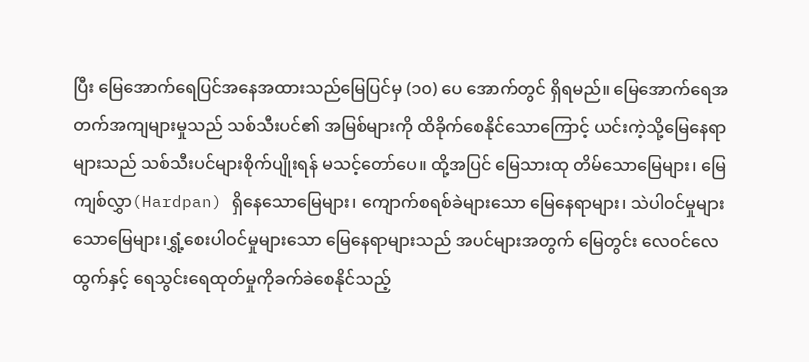ပြီး မြေအောက်ရေပြင်အနေအထားသည်မြေပြင်မှ (၁၀) ပေ အောက်တွင် ရှိရမည်။ မြေအောက်ရေအတက်အကျများမှုသည် သစ်သီးပင်၏ အမြစ်များကို ထိခိုက်စေနိုင်သောကြောင့် ယင်းကဲ့သို့မြေနေရာများသည် သစ်သီးပင်များစိုက်ပျိုးရန် မသင့်တော်ပေ။ ထို့အပြင် မြေသားထု တိမ်သောမြေများ၊ မြေကျစ်လွှာ(Hardpan) ရှိနေသောမြေများ၊ ကျောက်စရစ်ခဲများသော မြေနေရာများ၊ သဲပါဝင်မှုများသောမြေများ၊ရွှံ့စေးပါဝင်မှုများသော မြေနေရာများသည် အပင်များအတွက် မြေတွင်း လေဝင်လေထွက်နှင့် ရေသွင်းရေထုတ်မှုကိုခက်ခဲစေနိုင်သည့်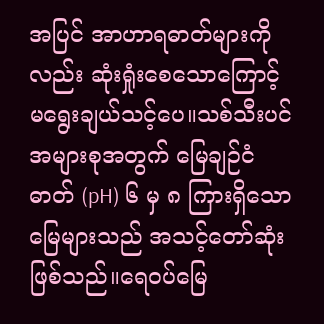အပြင် အာဟာရဓာတ်များကိုလည်း ဆုံးရှုံးစေသောကြောင့် မရွေးချယ်သင့်ပေ။သစ်သီးပင်အများစုအတွက် မြေချဉ်ငံဓာတ် (pH) ၆ မှ ၈ ကြားရှိသော မြေများသည် အသင့်တော်ဆုံးဖြစ်သည်။ရေဝပ်မြေ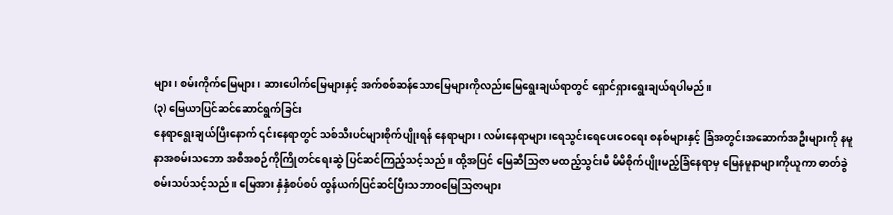များ၊ စမ်းကိုက်မြေများ၊ ဆားပေါက်မြေများနှင့် အက်စစ်ဆန်သောမြေများကိုလည်းမြေရွေးချယ်ရာတွင် ရှောင်ရှားရွေးချယ်ရပါမည်။
(၃) မြေယာပြင်ဆင်ဆောင်ရွက်ခြင်း
နေရာရွေးချယ်ပြီးနောက် ၎င်းနေရာတွင် သစ်သီးပင်များစိုက်ပျိုးရန် နေရာများ၊ လမ်းနေရာများ၊ရေသွင်းရေပေးဝေရေး စနစ်များနှင့် ခြံအတွင်းအဆောက်အဦးများကို နမူနာအစမ်းသဘော အစီအစဉ်ကိုကြိုတင်ရေးဆွဲ ပြင်ဆင်ကြည့်သင့်သည်။ ထို့အပြင် မြေဆီသြဇာ မထည့်သွင်းမီ မိမိစိုက်ပျိုးမည့်ခြံနေရာမှ မြေနမူနာများကိုယူကာ ဓာတ်ခွဲစမ်းသပ်သင့်သည်။ မြေအား နှံနှံစပ်စပ် ထွန်ယက်ပြင်ဆင်ပြီးသဘာဝမြေသြဇာများ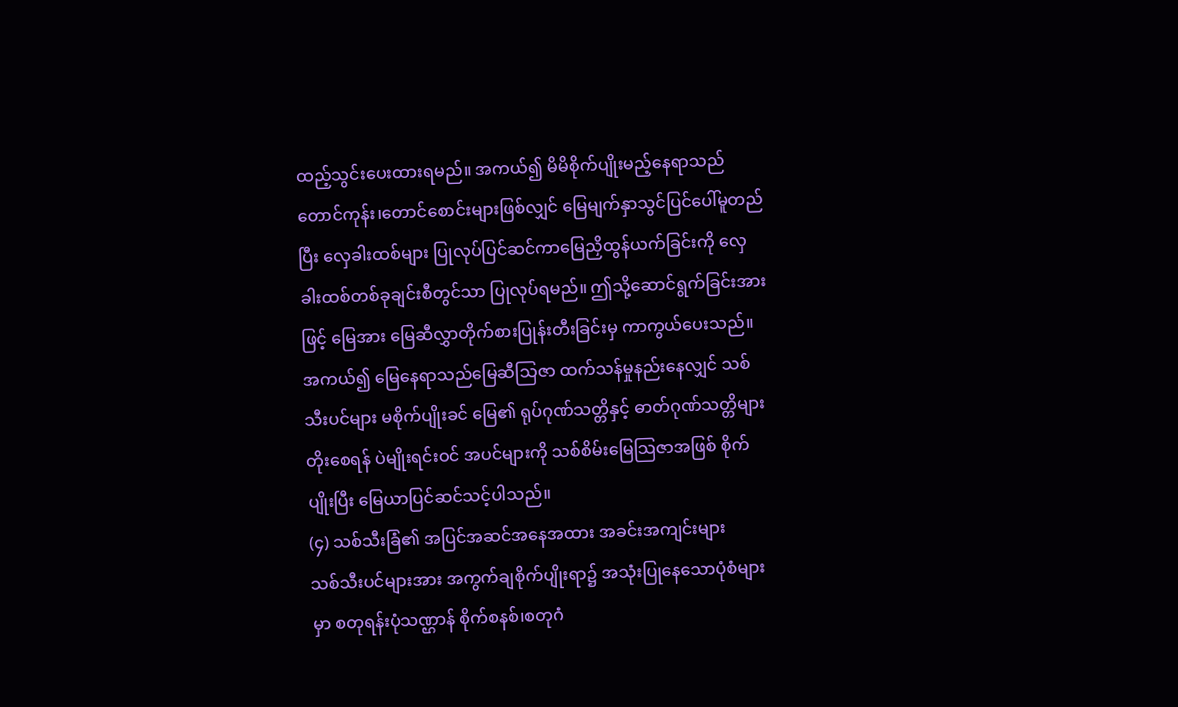ထည့်သွင်းပေးထားရမည်။ အကယ်၍ မိမိစိုက်ပျိုးမည့်နေရာသည် တောင်ကုန်း၊တောင်စောင်းများဖြစ်လျှင် မြေမျက်နှာသွင်ပြင်ပေါ်မူတည်ပြီး လှေခါးထစ်များ ပြုလုပ်ပြင်ဆင်ကာမြေညှိထွန်ယက်ခြင်းကို လှေခါးထစ်တစ်ခုချင်းစီတွင်သာ ပြုလုပ်ရမည်။ ဤသို့ဆောင်ရွက်ခြင်းအားဖြင့် မြေအား မြေဆီလွှာတိုက်စားပြုန်းတီးခြင်းမှ ကာကွယ်ပေးသည်။ အကယ်၍ မြေနေရာသည်မြေဆီသြဇာ ထက်သန်မှုနည်းနေလျှင် သစ်သီးပင်များ မစိုက်ပျိုးခင် မြေ၏ ရုပ်ဂုဏ်သတ္တိနှင့် ဓာတ်ဂုဏ်သတ္တိများတိုးစေရန် ပဲမျိုးရင်းဝင် အပင်များကို သစ်စိမ်းမြေသြဇာအဖြစ် စိုက်ပျိုးပြီး မြေယာပြင်ဆင်သင့်ပါသည်။
(၄) သစ်သီးခြံ၏ အပြင်အဆင်အနေအထား အခင်းအကျင်းများ
သစ်သီးပင်များအား အကွက်ချစိုက်ပျိုးရာ၌ အသုံးပြုနေသောပုံစံများမှာ စတုရန်းပုံသဏ္ဌာန် စိုက်စနစ်၊စတုဂံ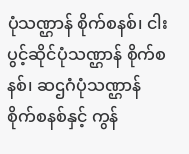ပုံသဏ္ဌာန် စိုက်စနစ်၊ ငါးပွင့်ဆိုင်ပုံသဏ္ဌာန် စိုက်စနစ်၊ ဆဌဂံပုံသဏ္ဌာန် စိုက်စနစ်နှင့် ကွန်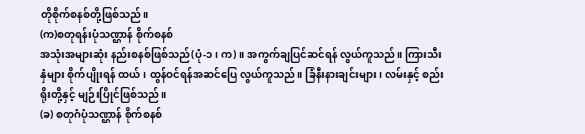တိုစိုက်စနစ်တို့ဖြစ်သည်။
(က)စတုရန်းပုံသဏ္ဌာန် စိုက်စနစ်
အသုံးအများဆုံး နည်းစနစ်ဖြစ်သည်(ပုံ-၁၊ က)။ အကွက်ချပြင်ဆင်ရန် လွယ်ကူသည်။ ကြားသီးနှံများ စိုက်ပျိုးရန် ထယ်၊ ထွန်ဝင်ရန်အဆင်ပြေ လွယ်ကူသည်။ ခြံနီးနားချင်းများ၊ လမ်းနှင့် စည်းရိုးတို့နှင့် မျဉ်းပြိုင်ဖြစ်သည်။
(ခ) စတုဂံပုံသဏ္ဌာန် စိုက်စနစ်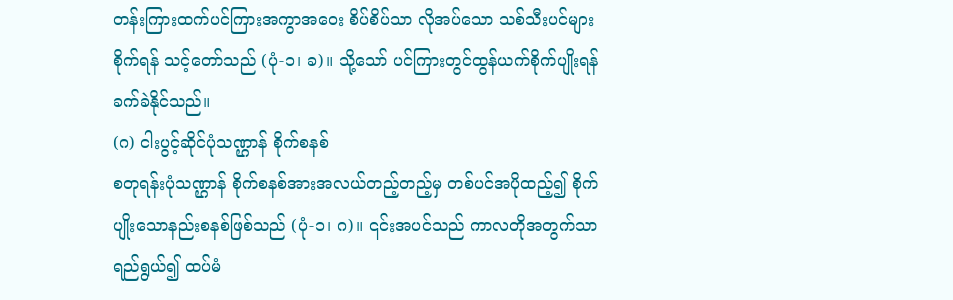တန်းကြားထက်ပင်ကြားအကွာအဝေး စိပ်စိပ်သာ လိုအပ်သော သစ်သီးပင်များစိုက်ရန် သင့်တော်သည် (ပုံ-၁၊ ခ)။ သို့သော် ပင်ကြားတွင်ထွန်ယက်စိုက်ပျိုးရန် ခက်ခဲနိုင်သည်။
(ဂ) ငါးပွင့်ဆိုင်ပုံသဏ္ဌာန် စိုက်စနစ်
စတုရန်းပုံသဏ္ဌာန် စိုက်စနစ်အားအလယ်တည့်တည့်မှ တစ်ပင်အပိုထည့်၍ စိုက်ပျိုးသောနည်းစနစ်ဖြစ်သည် (ပုံ-၁၊ ဂ)။ ၎င်းအပင်သည် ကာလတိုအတွက်သာ ရည်ရွယ်၍ ထပ်မံ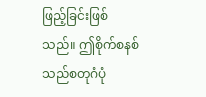ဖြည့်ခြင်းဖြစ်သည်။ ဤစိုက်စနစ်သည်စတုဂံပုံ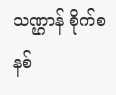သဏ္ဌာန် စိုက်စနစ်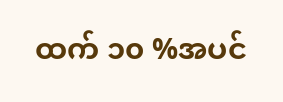ထက် ၁၀ %အပင်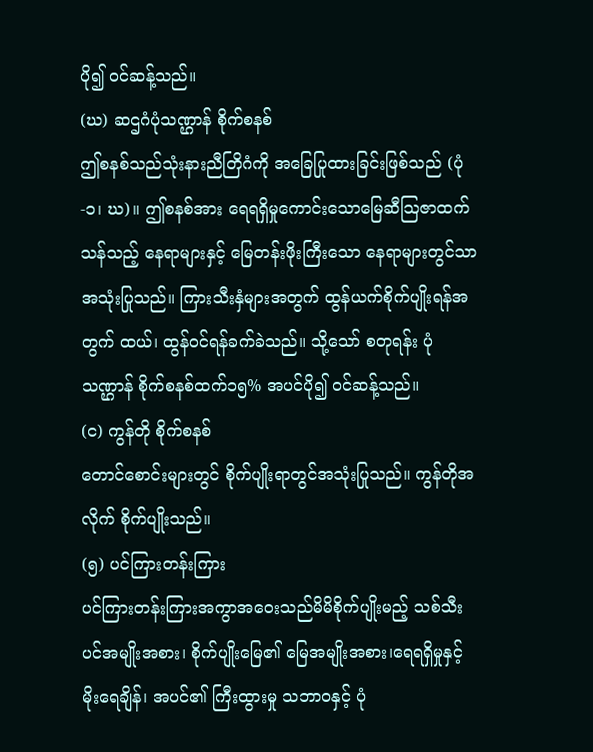ပို၍ ဝင်ဆန့်သည်။
(ဃ) ဆဌဂံပုံသဏ္ဌာန် စိုက်စနစ်
ဤစနစ်သည်သုံးနားညီတြိဂံကို အခြေပြုထားခြင်းဖြစ်သည် (ပုံ-၁၊ ဃ)။ ဤစနစ်အား ရေရရှိမှုကောင်းသောမြေဆီသြဇာထက်သန်သည့် နေရာများနှင့် မြေတန်းဖိုးကြီးသော နေရာများတွင်သာအသုံးပြုသည်။ ကြားသီးနှံများအတွက် ထွန်ယက်စိုက်ပျိုးရန်အတွက် ထယ်၊ ထွန်ဝင်ရန်ခက်ခဲသည်။ သို့သော် စတုရန်း ပုံသဏ္ဌာန် စိုက်စနစ်ထက်၁၅% အပင်ပို၍ ဝင်ဆန့်သည်။
(င) ကွန်တို စိုက်စနစ်
တောင်စောင်းများတွင် စိုက်ပျိုးရာတွင်အသုံးပြုသည်။ ကွန်တိုအလိုက် စိုက်ပျိုးသည်။
(၅) ပင်ကြားတန်းကြား
ပင်ကြားတန်းကြားအကွာအဝေးသည်မိမိစိုက်ပျိုးမည့် သစ်သီးပင်အမျိုးအစား၊ စိုက်ပျိုးမြေ၏ မြေအမျိုးအစား၊ရေရရှိမှုနှင့် မိုးရေချိန်၊ အပင်၏ ကြီးထွားမှု သဘာဝနှင့် ပုံ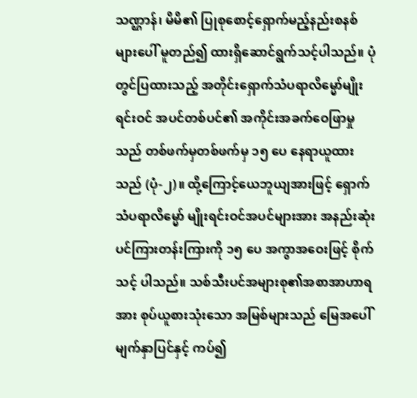သဏ္ဌာန်၊ မိမိ၏ ပြုစုစောင့်ရှောက်မည့်နည်းစနစ်များပေါ် မူတည်၍ ထားရှိဆောင်ရွက်သင့်ပါသည်။ ပုံတွင်ပြထားသည့် အတိုင်းရှောက်သံပရာလိမ္မော်မျိုးရင်းဝင် အပင်တစ်ပင်၏ အကိုင်းအခက်ဝေဖြာမှုသည် တစ်ဖက်မှတစ်ဖက်မှ ၁၅ ပေ နေရာယူထားသည် (ပုံ-၂)။ ထို့ကြောင့်ယေဘူယျအားဖြင့် ရှောက်သံပရာလိမ္မော် မျိုးရင်းဝင်အပင်များအား အနည်းဆုံးပင်ကြားတန်းကြားကို ၁၅ ပေ အကွာအဝေးဖြင့် စိုက်သင့် ပါသည်။ သစ်သီးပင်အများစု၏အစာအာဟာရအား စုပ်ယူစားသုံးသော အမြစ်များသည် မြေအပေါ်မျက်နှာပြင်နှင့် ကပ်၍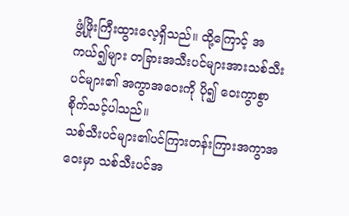ဖွံ့ဖြိုးကြီးထွားလေ့ရှိသည်။ ထို့ကြောင့် အကယ်၍များ တခြားအသီးပင်များအားသစ်သီးပင်များ၏ အကွာအဝေးကို ပို၍ ဝေးကွာစွာ စိုက်သင့်ပါသည်။
သစ်သီးပင်များ၏ပင်ကြားတန်းကြားအကွာအဝေးမှာ သစ်သီးပင်အ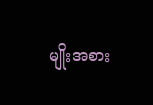မျိုးအစား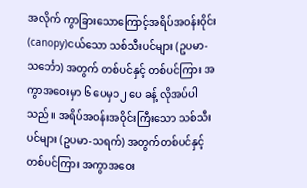အလိုက် ကွာခြားသောကြောင့်အရိပ်အဝန်းဝိုင်း (canopy)ငယ်သော သစ်သီးပင်များ (ဥပမာ-သင်္ဘော) အတွက် တစ်ပင်နှင့် တစ်ပင်ကြား အကွာအဝေးမှာ ၆ ပေမှ၁၂ ပေ ခန့် လိုအပ်ပါသည်။ အရိပ်အဝန်းအဝိုင်းကြီးသော သစ်သီးပင်များ (ဥပမာ-သရက်) အတွက်တစ်ပင်နှင့် တစ်ပင်ကြား အကွာအဝေး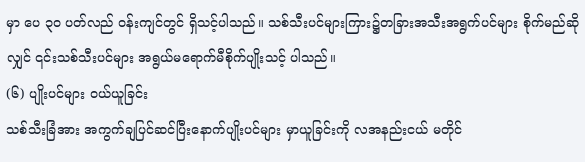မှာ ပေ ၃၀ ပတ်လည် ဝန်းကျင်တွင် ရှိသင့်ပါသည်။ သစ်သီးပင်များကြား၌တခြားအသီးအရွက်ပင်များ စိုက်မည်ဆိုလျှင် ၎င်းသစ်သီးပင်များ အရွယ်မရောက်မီစိုက်ပျိုးသင့် ပါသည်။
(၆) ပျိုးပင်များ ဝယ်ယူခြင်း
သစ်သီးခြံအား အကွက်ချပြင်ဆင်ပြီးနောက်ပျိုးပင်များ မှာယူခြင်းကို လအနည်းငယ် မတိုင်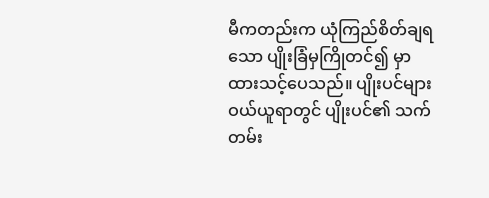မီကတည်းက ယုံကြည်စိတ်ချရသော ပျိုးခြံမှကြိုတင်၍ မှာထားသင့်ပေသည်။ ပျိုးပင်များ ဝယ်ယူရာတွင် ပျိုးပင်၏ သက်တမ်း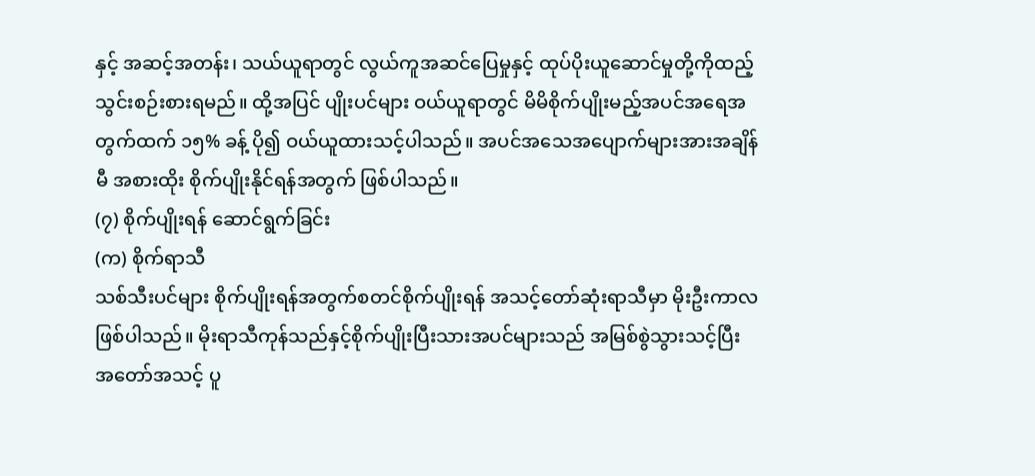နှင့် အဆင့်အတန်း၊ သယ်ယူရာတွင် လွယ်ကူအဆင်ပြေမှုနှင့် ထုပ်ပိုးယူဆောင်မှုတို့ကိုထည့်သွင်းစဉ်းစားရမည်။ ထို့အပြင် ပျိုးပင်များ ဝယ်ယူရာတွင် မိမိစိုက်ပျိုးမည့်အပင်အရေအတွက်ထက် ၁၅% ခန့် ပို၍ ဝယ်ယူထားသင့်ပါသည်။ အပင်အသေအပျောက်များအားအချိန်မီ အစားထိုး စိုက်ပျိုးနိုင်ရန်အတွက် ဖြစ်ပါသည်။
(၇) စိုက်ပျိုးရန် ဆောင်ရွက်ခြင်း
(က) စိုက်ရာသီ
သစ်သီးပင်များ စိုက်ပျိုးရန်အတွက်စတင်စိုက်ပျိုးရန် အသင့်တော်ဆုံးရာသီမှာ မိုးဦးကာလ ဖြစ်ပါသည်။ မိုးရာသီကုန်သည်နှင့်စိုက်ပျိုးပြီးသားအပင်များသည် အမြစ်စွဲသွားသင့်ပြီး အတော်အသင့် ပူ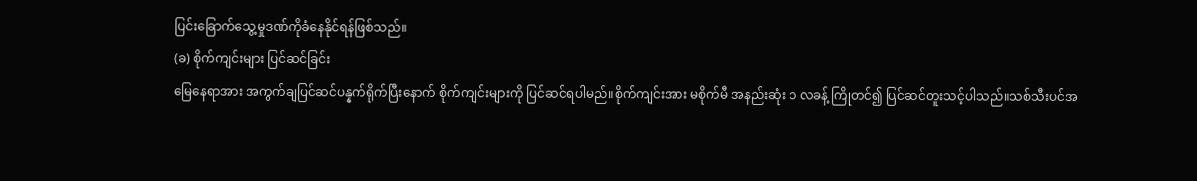ပြင်းခြောက်သွေ့မှုဒဏ်ကိုခံနေနိုင်ရန်ဖြစ်သည်။
(ခ) စိုက်ကျင်းများ ပြင်ဆင်ခြင်း
မြေနေရာအား အကွက်ချပြင်ဆင်ပန္နက်ရိုက်ပြီးနောက် စိုက်ကျင်းများကို ပြင်ဆင်ရပါမည်။စိုက်ကျင်းအား မစိုက်မီ အနည်းဆုံး ၁ လခန့် ကြိုတင်၍ ပြင်ဆင်တူးသင့်ပါသည်။သစ်သီးပင်အ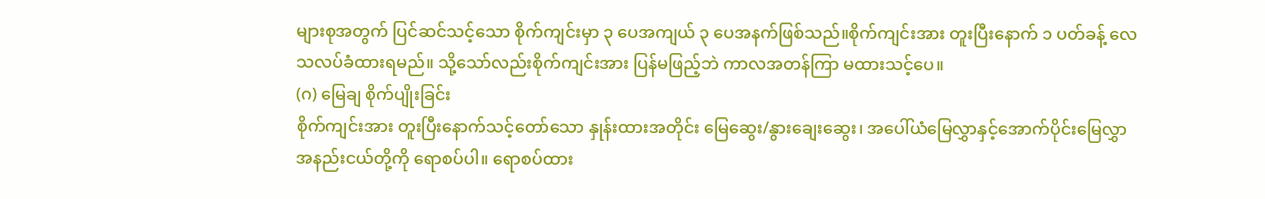များစုအတွက် ပြင်ဆင်သင့်သော စိုက်ကျင်းမှာ ၃ ပေအကျယ် ၃ ပေအနက်ဖြစ်သည်။စိုက်ကျင်းအား တူးပြီးနောက် ၁ ပတ်ခန့် လေသလပ်ခံထားရမည်။ သို့သော်လည်းစိုက်ကျင်းအား ပြန်မဖြည့်ဘဲ ကာလအတန်ကြာ မထားသင့်ပေ။
(ဂ) မြေချ စိုက်ပျိုးခြင်း
စိုက်ကျင်းအား တူးပြီးနောက်သင့်တော်သော နှုန်းထားအတိုင်း မြေဆွေး/နွားချေးဆွေး၊ အပေါ်ယံမြေလွှာနှင့်အောက်ပိုင်းမြေလွှာအနည်းငယ်တို့ကို ရောစပ်ပါ။ ရောစပ်ထား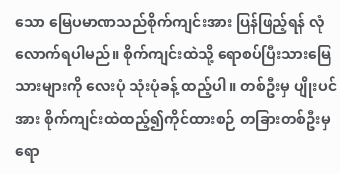သော မြေပမာဏသည်စိုက်ကျင်းအား ပြန်ဖြည့်ရန် လုံလောက်ရပါမည်။ စိုက်ကျင်းထဲသို့ ရောစပ်ပြီးသားမြေသားများကို လေးပုံ သုံးပုံခန့် ထည့်ပါ။ တစ်ဦးမှ ပျိုးပင်အား စိုက်ကျင်းထဲထည့်၍ကိုင်ထားစဉ် တခြားတစ်ဦးမှ ရော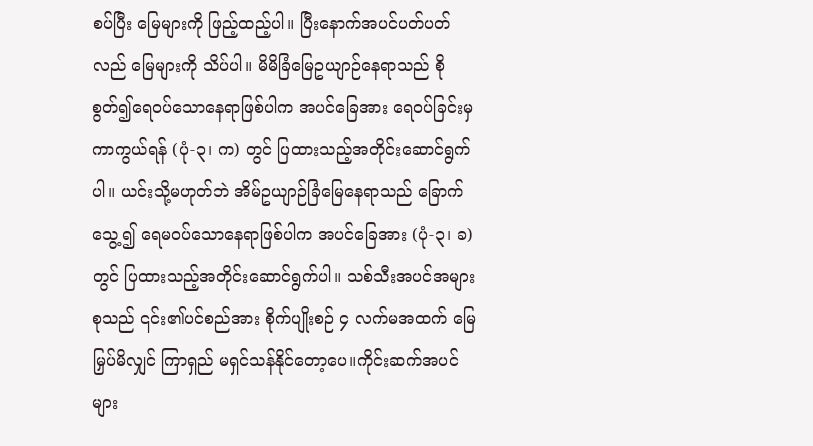စပ်ပြီး မြေများကို ဖြည့်ထည့်ပါ။ ပြီးနောက်အပင်ပတ်ပတ်လည် မြေများကို သိပ်ပါ။ မိမိခြံမြေဥယျာဉ်နေရာသည် စိုစွတ်၍ရေဝပ်သောနေရာဖြစ်ပါက အပင်ခြေအား ရေဝပ်ခြင်းမှ ကာကွယ်ရန် (ပုံ-၃၊ က) တွင် ပြထားသည့်အတိုင်းဆောင်ရွက်ပါ။ ယင်းသို့မဟုတ်ဘဲ အိမ်ဥယျာဉ်ခြံမြေနေရာသည် ခြောက်သွေ့၍ ရေမဝပ်သောနေရာဖြစ်ပါက အပင်ခြေအား (ပုံ-၃၊ ခ) တွင် ပြထားသည့်အတိုင်းဆောင်ရွက်ပါ။ သစ်သီးအပင်အများစုသည် ၎င်း၏ပင်စည်အား စိုက်ပျိုးစဉ် ၄ လက်မအထက် မြေမြှပ်မိလျှင် ကြာရှည် မရှင်သန်နိုင်တော့ပေ။ကိုင်းဆက်အပင်များ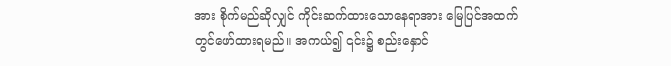အား စိုက်မည်ဆိုလျှင် ကိုင်းဆက်ထားသောနေရာအား မြေပြင်အထက်တွင်ဖော်ထားရမည်။ အကယ်၍ ၎င်း၌ စည်းနှောင်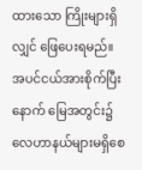ထားသော ကြိုးများရှိလျှင် ဖြေပေးရမည်။ အပင်ငယ်အားစိုက်ပြီးနောက် မြေအတွင်း၌ လေဟာနယ်များမရှိစေ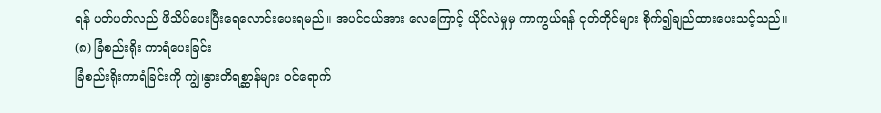ရန် ပတ်ပတ်လည် ဖိသိပ်ပေးပြီးရေလောင်းပေးရမည်။ အပင်ငယ်အား လေကြောင့် ယိုင်လဲမှုမှ ကာကွယ်ရန် ငုတ်တိုင်များ စိုက်၍ချည်ထားပေးသင့်သည်။
(၈) ခြံစည်းရိုး ကာရံပေးခြင်း
ခြံစည်းရိုးကာရံခြင်းကို ကျွဲ၊နွားတိရစ္ဆာန်များ ဝင်ရောက်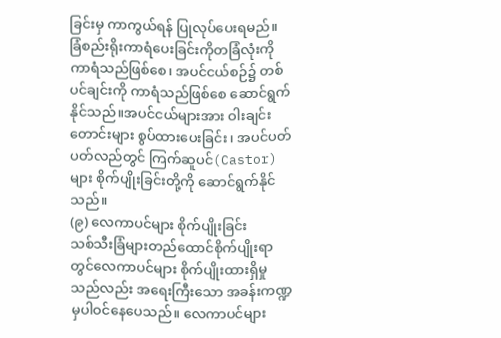ခြင်းမှ ကာကွယ်ရန် ပြုလုပ်ပေးရမည်။ ခြံစည်းရိုးကာရံပေးခြင်းကိုတခြံလုံးကို ကာရံသည်ဖြစ်စေ၊ အပင်ငယ်စဉ်၌ တစ်ပင်ချင်းကို ကာရံသည်ဖြစ်စေ ဆောင်ရွက်နိုင်သည်။အပင်ငယ်များအား ဝါးချင်းတောင်းများ စွပ်ထားပေးခြင်း၊ အပင်ပတ်ပတ်လည်တွင် ကြက်ဆူပင်(Castor) များ စိုက်ပျိုးခြင်းတို့ကို ဆောင်ရွက်နိုင်သည်။
(၉) လေကာပင်များ စိုက်ပျိုးခြင်း
သစ်သီးခြံများတည်ထောင်စိုက်ပျိုးရာတွင်လေကာပင်များ စိုက်ပျိုးထားရှိမှုသည်လည်း အရေးကြီးသော အခန်းကဏ္ဍမှပါဝင်နေပေသည်။ လေကာပင်များ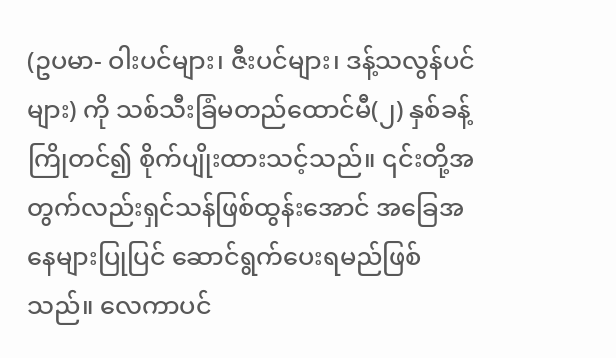(ဥပမာ- ဝါးပင်များ၊ ဇီးပင်များ၊ ဒန့်သလွန်ပင်များ) ကို သစ်သီးခြံမတည်ထောင်မီ(၂) နှစ်ခန့် ကြိုတင်၍ စိုက်ပျိုးထားသင့်သည်။ ၎င်းတို့အတွက်လည်းရှင်သန်ဖြစ်ထွန်းအောင် အခြေအနေများပြုပြင် ဆောင်ရွက်ပေးရမည်ဖြစ်သည်။ လေကာပင်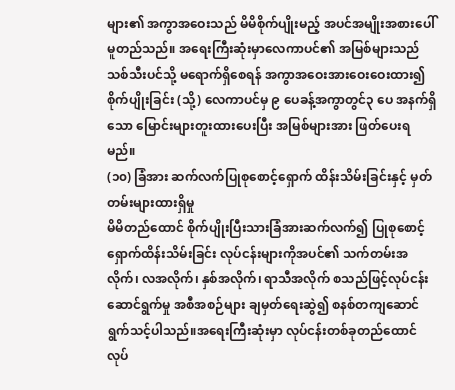များ၏ အကွာအဝေးသည် မိမိစိုက်ပျိုးမည့် အပင်အမျိုးအစားပေါ်မူတည်သည်။ အရေးကြီးဆုံးမှာလေကာပင်၏ အမြစ်များသည် သစ်သီးပင်သို့ မရောက်ရှိစေရန် အကွာအဝေးအားဝေးဝေးထား၍ စိုက်ပျိုးခြင်း (သို့) လေကာပင်မှ ၉ ပေခန့်အကွာတွင်၃ ပေ အနက်ရှိသော မြောင်းများတူးထားပေးပြီး အမြစ်များအား ဖြတ်ပေးရမည်။
(၁၀) ခြံအား ဆက်လက်ပြုစုစောင့်ရှောက် ထိန်းသိမ်းခြင်းနှင့် မှတ်တမ်းများထားရှိမှု
မိမိတည်ထောင် စိုက်ပျိုးပြီးသားခြံအားဆက်လက်၍ ပြုစုစောင့်ရှောက်ထိန်းသိမ်းခြင်း လုပ်ငန်းများကိုအပင်၏ သက်တမ်းအလိုက်၊ လအလိုက်၊ နှစ်အလိုက်၊ ရာသီအလိုက် စသည်ဖြင့်လုပ်ငန်းဆောင်ရွက်မှု အစီအစဉ်များ ချမှတ်ရေးဆွဲ၍ စနစ်တကျဆောင်ရွက်သင့်ပါသည်။အရေးကြီးဆုံးမှာ လုပ်ငန်းတစ်ခုတည်ထောင်လုပ်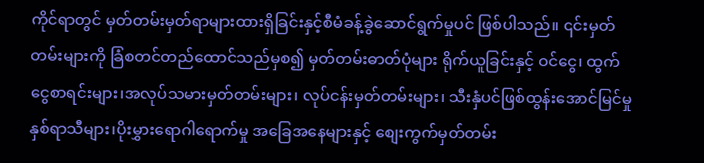ကိုင်ရာတွင် မှတ်တမ်းမှတ်ရာများထားရှိခြင်းနှင့်စီမံခန့်ခွဲဆောင်ရွက်မှုပင် ဖြစ်ပါသည်။ ၎င်းမှတ်တမ်းများကို ခြံစတင်တည်ထောင်သည်မှစ၍ မှတ်တမ်းဓာတ်ပုံများ ရိုက်ယူခြင်းနှင့် ဝင်ငွေ၊ ထွက်ငွေစာရင်းများ၊အလုပ်သမားမှတ်တမ်းများ၊ လုပ်ငန်းမှတ်တမ်းများ၊ သီးနှံပင်ဖြစ်ထွန်းအောင်မြင်မှု နှစ်ရာသီများ၊ပိုးမွှားရောဂါရောက်မှု အခြေအနေများနှင့် စျေးကွက်မှတ်တမ်း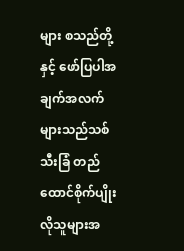များ စသည်တို့နှင့် ဖော်ပြပါအချက်အလက်များသည်သစ်သီးခြံ တည်ထောင်စိုက်ပျိုးလိုသူများအ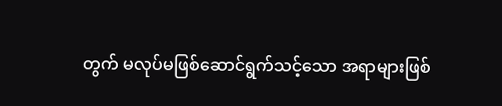တွက် မလုပ်မဖြစ်ဆောင်ရွက်သင့်သော အရာများဖြစ်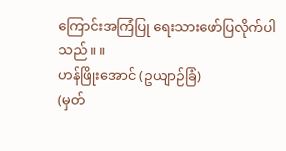ကြောင်းအကြံပြု ရေးသားဖော်ပြလိုက်ပါသည်။ ။
ဟန်ဖြိုးအောင် (ဥယျာဉ်ခြံ)
(မှတ်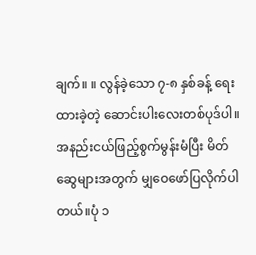ချက်။ ။ လွန်ခဲ့သော ၇-၈ နှစ်ခန့် ရေးထားခဲ့တဲ့ ဆောင်းပါးလေးတစ်ပုဒ်ပါ။ အနည်းငယ်ဖြည့်စွက်မွန်းမံပြီး မိတ်ဆွေများအတွက် မျှဝေဖော်ပြလိုက်ပါတယ်။ပုံ ၁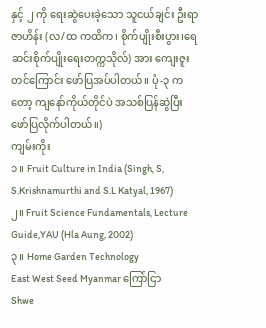နှင့် ၂ ကို ရေးဆွဲပေးခဲ့သော သူငယ်ချင်း ဦးရာဇာဟိန်း (လ/ထ ကထိက၊ စိုက်ပျိုးစီးပွား၊ရေဆင်းစိုက်ပျိုးရေးတက္ကသိုလ်) အား ကျေးဇူးတင်ကြောင်း ဖော်ပြအပ်ပါတယ်။ ပုံ-၃ ကတော့ ကျနော်ကိုယ်တိုင်ပဲ အသစ်ပြန်ဆွဲပြီး ဖော်ပြလိုက်ပါတယ်။)
ကျမ်းကိုး
၁။ Fruit Culture in India (Singh, S, S.Krishnamurthi and S.L Katyal, 1967)
၂။ Fruit Science Fundamentals, Lecture Guide,YAU (Hla Aung, 2002)
၃။ Home Garden Technology
East West Seed Myanmar ကြော်ငြာ
Shwe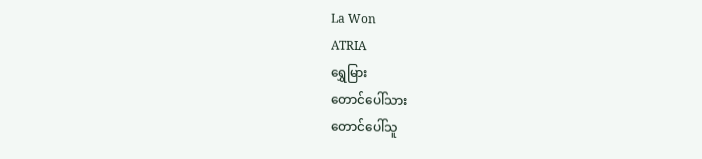La Won
ATRIA
ရွှေမြား
တောင်ပေါ်သား
တောင်ပေါ်သူ